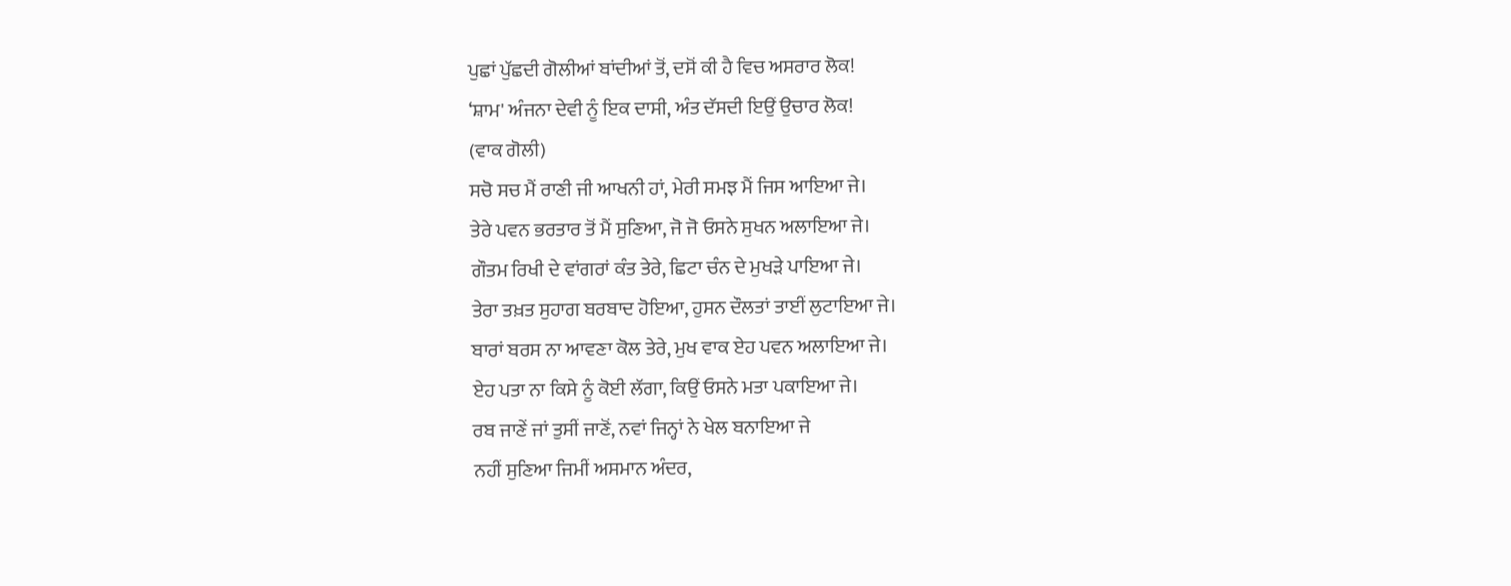ਪੁਛਾਂ ਪੁੱਛਦੀ ਗੋਲੀਆਂ ਬਾਂਦੀਆਂ ਤੋਂ, ਦਸੋਂ ਕੀ ਹੈ ਵਿਚ ਅਸਰਾਰ ਲੋਕ!
‘ਸ਼ਾਮ' ਅੰਜਨਾ ਦੇਵੀ ਨੂੰ ਇਕ ਦਾਸੀ, ਅੰਤ ਦੱਸਦੀ ਇਉਂ ਉਚਾਰ ਲੋਕ!
(ਵਾਕ ਗੋਲੀ)
ਸਚੋ ਸਚ ਮੈਂ ਰਾਣੀ ਜੀ ਆਖਨੀ ਹਾਂ, ਮੇਰੀ ਸਮਝ ਮੈਂ ਜਿਸ ਆਇਆ ਜੇ।
ਤੇਰੇ ਪਵਨ ਭਰਤਾਰ ਤੋਂ ਮੈਂ ਸੁਣਿਆ, ਜੋ ਜੋ ਓਸਨੇ ਸੁਖਨ ਅਲਾਇਆ ਜੇ।
ਗੌਤਮ ਰਿਖੀ ਦੇ ਵਾਂਗਰਾਂ ਕੰਤ ਤੇਰੇ, ਛਿਟਾ ਚੰਨ ਦੇ ਮੁਖੜੇ ਪਾਇਆ ਜੇ।
ਤੇਰਾ ਤਖ਼ਤ ਸੁਹਾਗ ਬਰਬਾਦ ਹੋਇਆ, ਹੁਸਨ ਦੌਲਤਾਂ ਤਾਈਂ ਲੁਟਾਇਆ ਜੇ।
ਬਾਰਾਂ ਬਰਸ ਨਾ ਆਵਣਾ ਕੋਲ ਤੇਰੇ, ਮੁਖ ਵਾਕ ਏਹ ਪਵਨ ਅਲਾਇਆ ਜੇ।
ਏਹ ਪਤਾ ਨਾ ਕਿਸੇ ਨੂੰ ਕੋਈ ਲੱਗਾ, ਕਿਉਂ ਓਸਨੇ ਮਤਾ ਪਕਾਇਆ ਜੇ।
ਰਬ ਜਾਣੇਂ ਜਾਂ ਤੁਸੀਂ ਜਾਣੋਂ, ਨਵਾਂ ਜਿਨ੍ਹਾਂ ਨੇ ਖੇਲ ਬਨਾਇਆ ਜੇ
ਨਹੀਂ ਸੁਣਿਆ ਜਿਮੀਂ ਅਸਮਾਨ ਅੰਦਰ,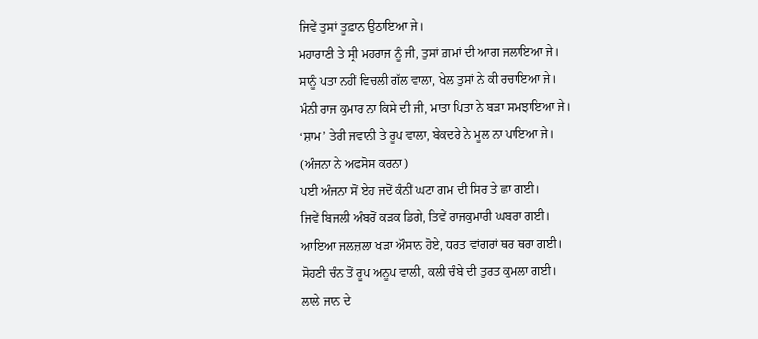ਜਿਵੇਂ ਤੁਸਾਂ ਤੂਫ਼ਾਨ ਉਠਾਇਆ ਜੇ।
ਮਹਾਰਾਣੀ ਤੇ ਸ੍ਰੀ ਮਹਰਾਜ ਨੂੰ ਜੀ, ਤੁਸਾਂ ਗ਼ਮਾਂ ਦੀ ਆਗ ਜਲਾਇਆ ਜੇ।
ਸਾਨੂੰ ਪਤਾ ਨਹੀਂ ਵਿਚਲੀ ਗੱਲ ਵਾਲਾ, ਖੇਲ ਤੁਸਾਂ ਨੇ ਕੀ ਰਚਾਇਆ ਜੇ।
ਮੰਨੀ ਰਾਜ ਕੁਮਾਰ ਨਾ ਕਿਸੇ ਦੀ ਜੀ, ਮਾਤਾ ਪਿਤਾ ਨੇ ਬੜਾ ਸਮਝਾਇਆ ਜੇ।
‘ਸ਼ਾਮ’ ਤੇਰੀ ਜਵਾਨੀ ਤੇ ਰੂਪ ਵਾਲਾ, ਬੇਕਦਰੇ ਨੇ ਮੂਲ ਨਾ ਪਾਇਆ ਜੇ।
(ਅੰਜਨਾ ਨੇ ਅਫਸੋਸ ਕਰਨਾ)
ਪਈ ਅੰਜਨਾ ਸੋਂ ਏਹ ਜਦੋਂ ਕੰਨੀਂ ਘਟਾ ਗਮ ਦੀ ਸਿਰ ਤੇ ਛਾ ਗਈ।
ਜਿਵੇਂ ਬਿਜਲੀ ਅੰਬਰੋਂ ਕੜਕ ਡਿਗੇ, ਤਿਵੇਂ ਰਾਜਕੁਮਾਰੀ ਘਬਰਾ ਗਈ।
ਆਇਆ ਜਲਜ਼ਲਾ ਖੜਾ ਔਸਾਨ ਹੋਏ, ਧਰਤ ਵਾਂਗਰਾਂ ਥਰ ਥਰਾ ਗਈ।
ਸੋਹਣੀ ਚੰਨ ਤੋਂ ਰੂਪ ਅਨੂਪ ਵਾਲੀ, ਕਲੀ ਚੰਬੇ ਦੀ ਤੁਰਤ ਕੁਮਲਾ ਗਈ।
ਲਾਲੇ ਜਾਨ ਦੇ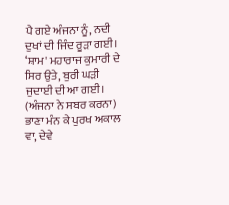ਪੈ ਗਏ ਅੰਜਨਾ ਨੂੰ, ਨਦੀ ਦੁਖਾਂ ਦੀ ਜਿੰਦ ਰੂੜਾ ਗਈ।
‘ਸ਼ਾਮ' ਮਹਾਰਾਜ ਕੁਮਾਰੀ ਦੇ ਸਿਰ ਉਤੇ, ਬੁਰੀ ਘੜੀ ਜੁਦਾਈ ਦੀ ਆ ਗਈ।
(ਅੰਜਨਾ ਨੇ ਸਬਰ ਕਰਨਾ)
ਭਾਣਾ ਮੰਨ ਕੇ ਪੁਰਖ ਅਕਾਲ ਵਾ, ਦੇਵੇ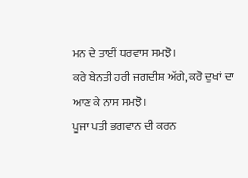ਮਨ ਦੇ ਤਾਈਂ ਧਰਵਾਸ ਸਮਝੋ।
ਕਰੇ ਬੇਨਤੀ ਹਰੀ ਜਗਦੀਸ਼ ਅੱਗੇ, ਕਰੋ ਦੁਖਾਂ ਦਾ ਆਣ ਕੇ ਨਾਸ ਸਮਝੋ।
ਪੂਜਾ ਪਤੀ ਭਗਵਾਨ ਦੀ ਕਰਨ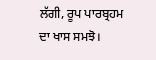ਲੱਗੀ, ਰੂਪ ਪਾਰਬ੍ਰਹਮ ਦਾ ਖਾਸ ਸਮਝੋ।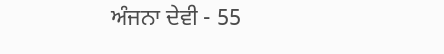ਅੰਜਨਾ ਦੇਵੀ - 55